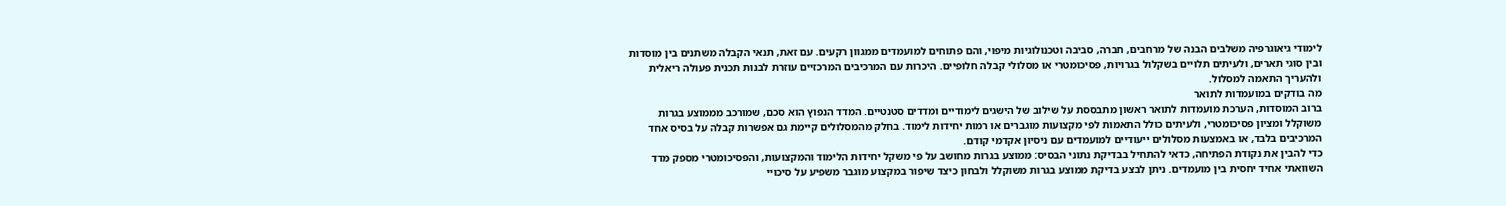לימודי גיאוגרפיה משלבים הבנה של מרחבים, חברה, סביבה וטכנולוגיות מיפוי, והם פתוחים למועמדים ממגוון רקעים. עם זאת, תנאי הקבלה משתנים בין מוסדות ובין סוגי תארים, ולעיתים תלויים בשקלול בגרויות, פסיכומטרי או מסלולי קבלה חלופיים. היכרות עם המרכיבים המרכזיים עוזרת לבנות תכנית פעולה ריאלית ולהעריך התאמה למסלול.
מה בודקים במועמדות לתואר
ברוב המוסדות, הערכת מועמדות לתואר ראשון מתבססת על שילוב של הישגים לימודיים ומדדים סטנטיים. המדד הנפוץ הוא סכם, שמורכב מממוצע בגרות משוקלל ומציון פסיכומטרי, ולעיתים כולל התאמות לפי מקצועות מוגברים או רמות יחידות לימוד. בחלק מהמסלולים קיימת גם אפשרות קבלה על בסיס אחד המרכיבים בלבד, או באמצעות מסלולים ייעודיים למועמדים עם ניסיון אקדמי קודם.
כדי להבין את נקודת הפתיחה, כדאי להתחיל בבדיקת נתוני הבסיס: ממוצע בגרות מחושב על פי משקל יחידות הלימוד והמקצועות, והפסיכומטרי מספק מדד השוואתי אחיד יחסית בין מועמדים. ניתן לבצע בדיקת ממוצע בגרות משוקלל ולבחון כיצד שיפור במקצוע מוגבר משפיע על סיכויי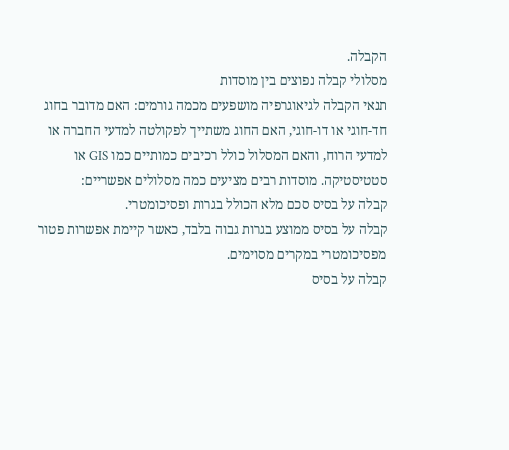הקבלה.
מסלולי קבלה נפוצים בין מוסדות
תנאי הקבלה לגיאוגרפיה מושפעים מכמה גורמים: האם מדובר בחוג חד-חוגי או דו-חוגי, האם החוג משתייך לפקולטה למדעי החברה או למדעי הרוח, והאם המסלול כולל רכיבים כמותיים כמו GIS או סטטיסטיקה. מוסדות רבים מציעים כמה מסלולים אפשריים:
קבלה על בסיס סכם מלא הכולל בגרות ופסיכומטרי.
קבלה על בסיס ממוצע בגרות גבוה בלבד, כאשר קיימת אפשרות פטור מפסיכומטרי במקרים מסוימים.
קבלה על בסיס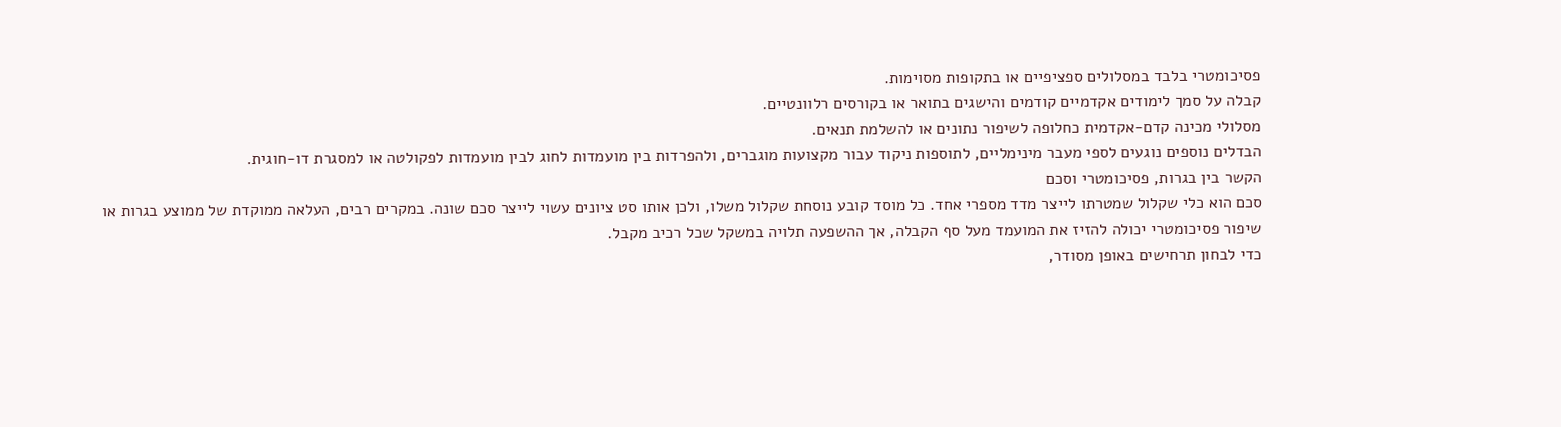פסיכומטרי בלבד במסלולים ספציפיים או בתקופות מסוימות.
קבלה על סמך לימודים אקדמיים קודמים והישגים בתואר או בקורסים רלוונטיים.
מסלולי מכינה קדם-אקדמית כחלופה לשיפור נתונים או להשלמת תנאים.
הבדלים נוספים נוגעים לספי מעבר מינימליים, לתוספות ניקוד עבור מקצועות מוגברים, ולהפרדות בין מועמדות לחוג לבין מועמדות לפקולטה או למסגרת דו-חוגית.
הקשר בין בגרות, פסיכומטרי וסכם
סכם הוא כלי שקלול שמטרתו לייצר מדד מספרי אחד. כל מוסד קובע נוסחת שקלול משלו, ולכן אותו סט ציונים עשוי לייצר סכם שונה. במקרים רבים, העלאה ממוקדת של ממוצע בגרות או שיפור פסיכומטרי יכולה להזיז את המועמד מעל סף הקבלה, אך ההשפעה תלויה במשקל שכל רכיב מקבל.
כדי לבחון תרחישים באופן מסודר,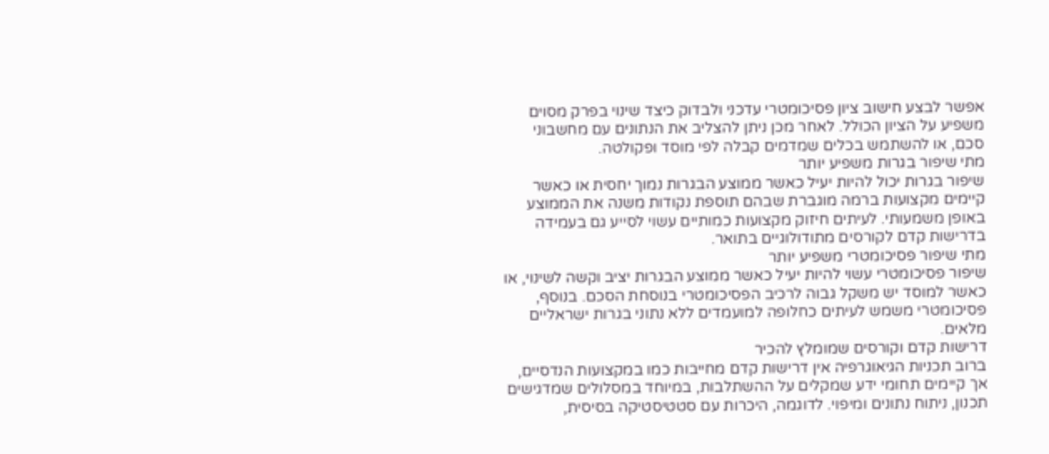אפשר לבצע חישוב ציון פסיכומטרי עדכני ולבדוק כיצד שינוי בפרק מסוים משפיע על הציון הכולל. לאחר מכן ניתן להצליב את הנתונים עם מחשבוני סכם, או להשתמש בכלים שמדמים קבלה לפי מוסד ופקולטה.
מתי שיפור בגרות משפיע יותר
שיפור בגרות יכול להיות יעיל כאשר ממוצע הבגרות נמוך יחסית או כאשר קיימים מקצועות ברמה מוגברת שבהם תוספת נקודות משנה את הממוצע באופן משמעותי. לעיתים חיזוק מקצועות כמותיים עשוי לסייע גם בעמידה בדרישות קדם לקורסים מתודולוגיים בתואר.
מתי שיפור פסיכומטרי משפיע יותר
שיפור פסיכומטרי עשוי להיות יעיל כאשר ממוצע הבגרות יציב וקשה לשינוי, או כאשר למוסד יש משקל גבוה לרכיב הפסיכומטרי בנוסחת הסכם. בנוסף, פסיכומטרי משמש לעיתים כחלופה למועמדים ללא נתוני בגרות ישראליים מלאים.
דרישות קדם וקורסים שמומלץ להכיר
ברוב תכניות הגיאוגרפיה אין דרישות קדם מחייבות כמו במקצועות הנדסיים, אך קיימים תחומי ידע שמקלים על ההשתלבות, במיוחד במסלולים שמדגישים תכנון, ניתוח נתונים ומיפוי. לדוגמה, היכרות עם סטטיסטיקה בסיסית,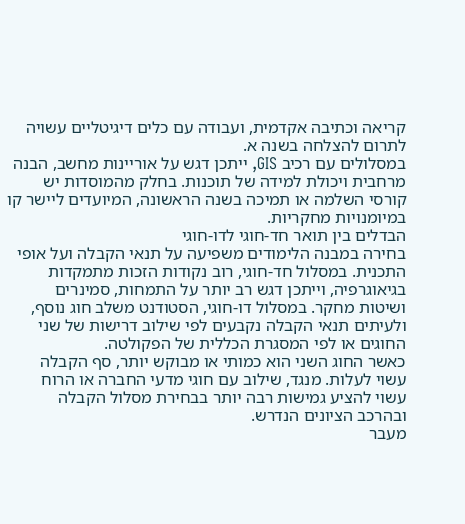קריאה וכתיבה אקדמית, ועבודה עם כלים דיגיטליים עשויה לתרום להצלחה בשנה א.
במסלולים עם רכיב GIS, ייתכן דגש על אוריינות מחשב, הבנה מרחבית ויכולת למידה של תוכנות. בחלק מהמוסדות יש קורסי השלמה או תמיכה בשנה הראשונה, המיועדים ליישר קו במיומנויות מחקריות.
הבדלים בין תואר חד-חוגי לדו-חוגי
בחירה במבנה הלימודים משפיעה על תנאי הקבלה ועל אופי התכנית. במסלול חד-חוגי, רוב נקודות הזכות מתמקדות בגיאוגרפיה, וייתכן דגש רב יותר על התמחות, סמינרים ושיטות מחקר. במסלול דו-חוגי, הסטודנט משלב חוג נוסף, ולעיתים תנאי הקבלה נקבעים לפי שילוב דרישות של שני החוגים או לפי המסגרת הכללית של הפקולטה.
כאשר החוג השני הוא כמותי או מבוקש יותר, סף הקבלה עשוי לעלות. מנגד, שילוב עם חוגי מדעי החברה או הרוח עשוי להציע גמישות רבה יותר בבחירת מסלול הקבלה ובהרכב הציונים הנדרש.
מעבר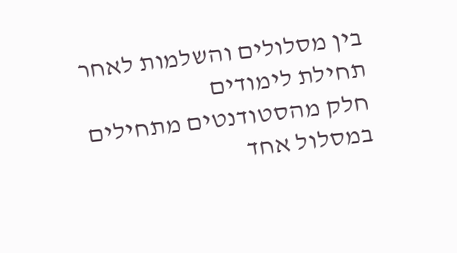בין מסלולים והשלמות לאחר תחילת לימודים
חלק מהסטודנטים מתחילים במסלול אחד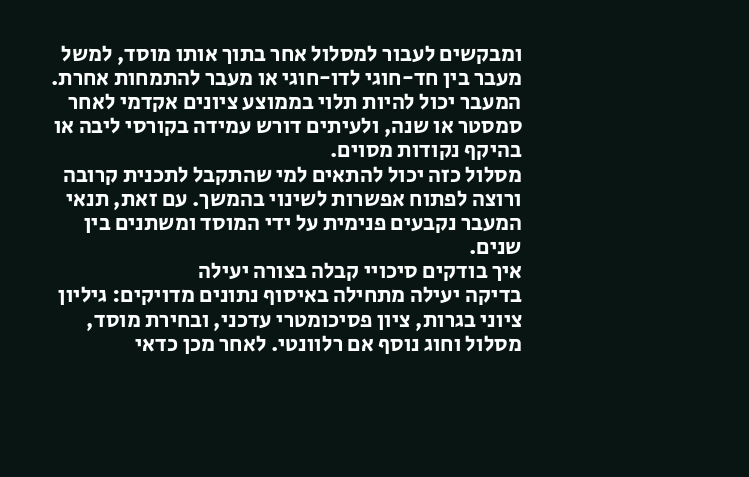ומבקשים לעבור למסלול אחר בתוך אותו מוסד, למשל מעבר בין חד-חוגי לדו-חוגי או מעבר להתמחות אחרת. המעבר יכול להיות תלוי בממוצע ציונים אקדמי לאחר סמסטר או שנה, ולעיתים דורש עמידה בקורסי ליבה או בהיקף נקודות מסוים.
מסלול כזה יכול להתאים למי שהתקבל לתכנית קרובה ורוצה לפתוח אפשרות לשינוי בהמשך. עם זאת, תנאי המעבר נקבעים פנימית על ידי המוסד ומשתנים בין שנים.
איך בודקים סיכויי קבלה בצורה יעילה
בדיקה יעילה מתחילה באיסוף נתונים מדויקים: גיליון ציוני בגרות, ציון פסיכומטרי עדכני, ובחירת מוסד, מסלול וחוג נוסף אם רלוונטי. לאחר מכן כדאי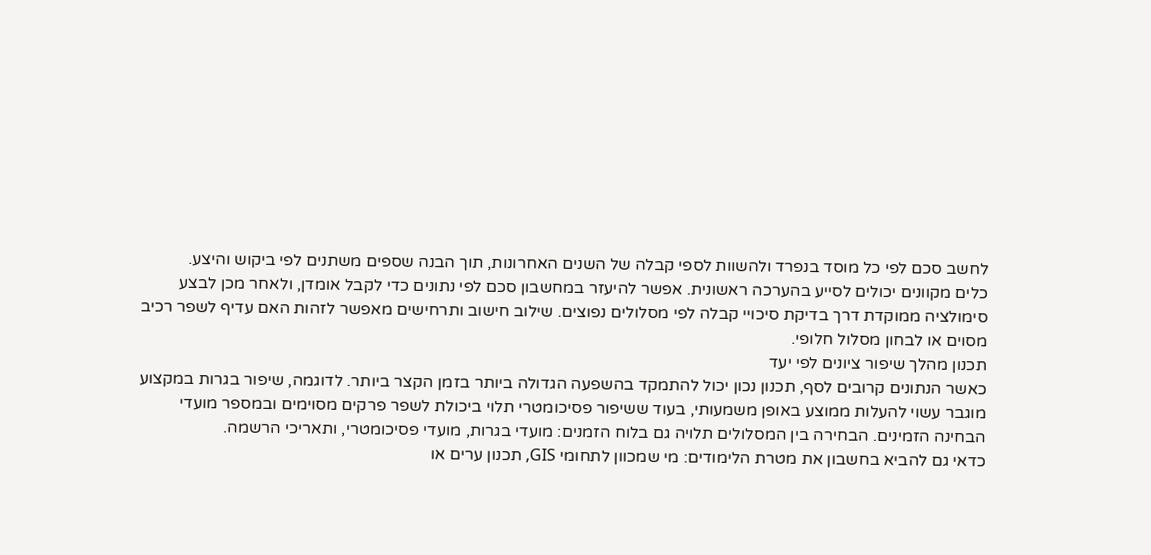לחשב סכם לפי כל מוסד בנפרד ולהשוות לספי קבלה של השנים האחרונות, תוך הבנה שספים משתנים לפי ביקוש והיצע.
כלים מקוונים יכולים לסייע בהערכה ראשונית. אפשר להיעזר במחשבון סכם לפי נתונים כדי לקבל אומדן, ולאחר מכן לבצע סימולציה ממוקדת דרך בדיקת סיכויי קבלה לפי מסלולים נפוצים. שילוב חישוב ותרחישים מאפשר לזהות האם עדיף לשפר רכיב מסוים או לבחון מסלול חלופי.
תכנון מהלך שיפור ציונים לפי יעד
כאשר הנתונים קרובים לסף, תכנון נכון יכול להתמקד בהשפעה הגדולה ביותר בזמן הקצר ביותר. לדוגמה, שיפור בגרות במקצוע מוגבר עשוי להעלות ממוצע באופן משמעותי, בעוד ששיפור פסיכומטרי תלוי ביכולת לשפר פרקים מסוימים ובמספר מועדי הבחינה הזמינים. הבחירה בין המסלולים תלויה גם בלוח הזמנים: מועדי בגרות, מועדי פסיכומטרי, ותאריכי הרשמה.
כדאי גם להביא בחשבון את מטרת הלימודים: מי שמכוון לתחומי GIS, תכנון ערים או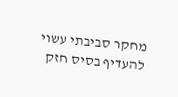מחקר סביבתי עשוי להעדיף בסיס חזק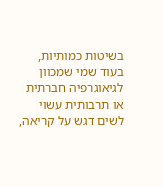בשיטות כמותיות, בעוד שמי שמכוון לגיאוגרפיה חברתית או תרבותית עשוי לשים דגש על קריאה,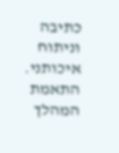כתיבה וניתוח איכותני. התאמת המהלך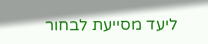ליעד מסייעת לבחור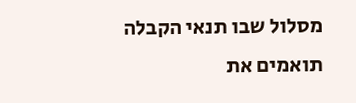מסלול שבו תנאי הקבלה תואמים את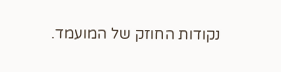נקודות החוזק של המועמד.